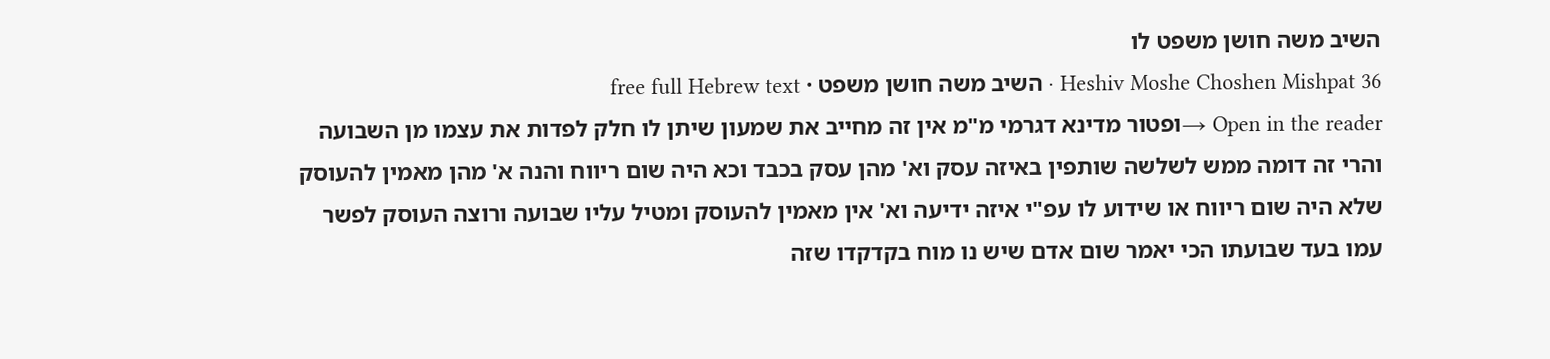השיב משה חושן משפט לו
Heshiv Moshe Choshen Mishpat 36 · השיב משה חושן משפט · free full Hebrew text
Open in the reader →ופטור מדינא דגרמי מ"מ אין זה מחייב את שמעון שיתן לו חלק לפדות את עצמו מן השבועה והרי זה דומה ממש לשלשה שותפין באיזה עסק וא' מהן עסק בכבד וכא היה שום ריווח והנה א' מהן מאמין להעוסק שלא היה שום ריווח או שידוע לו עפ"י איזה ידיעה וא' אין מאמין להעוסק ומטיל עליו שבועה ורוצה העוסק לפשר עמו בעד שבועתו הכי יאמר שום אדם שיש נו מוח בקדקדו שזה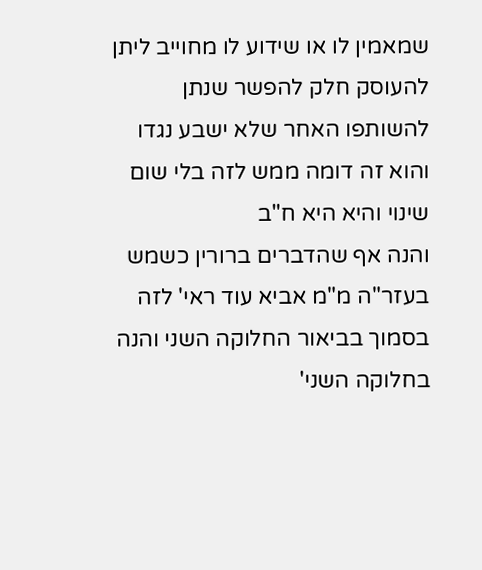שמאמין לו או שידוע לו מחוייב ליתן להעוסק חלק להפשר שנתן להשותפו האחר שלא ישבע נגדו והוא זה דומה ממש לזה בלי שום שינוי והיא היא ח"ב
והנה אף שהדברים ברורין כשמש בעזר"ה מ"מ אביא עוד ראי' לזה בסמוך בביאור החלוקה השני והנה בחלוקה השני'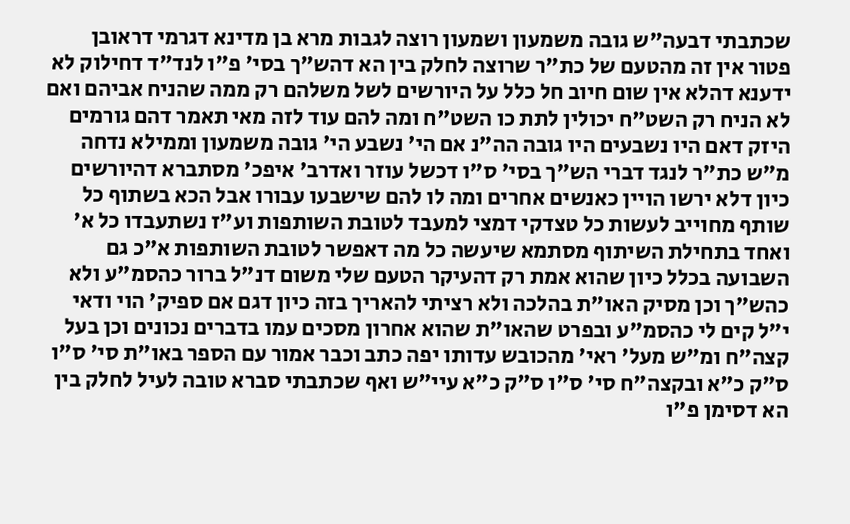שכתבתי דבעה"ש גובה משמעון ושמעון רוצה לגבות מרא בן מדינא דגרמי דראובן פטור אין זה מהטעם של כת"ר שרוצה לחלק בין הא דהש"ך בסי' פ"ו לנד"ד דחילוק לא ידענא דהלא אין שום חיוב חל כלל על היורשים לשל משלהם רק ממה שהניח אביהם ואם לא הניח רק השט"ח יכולין לתת כו השט"ח ומה להם עוד לזה מאי תאמר דהם גורמים היזק דאם היו נשבעים היו גובה הה"נ אם הי' נשבע הי' גובה משמעון וממילא נדחה מ"ש כת"ר לנגד דברי הש"ך בסי' ס"ו דכשל עוזר ואדרב' איפכ' מסתברא דהיורשים כיון דלא ירשו הויין כאנשים אחרים ומה לו להם שישבעו עבורו אבל הכא בשתוף כל שותף מחוייב לעשות כל טצדקי דמצי למעבד לטובת השותפות וע"ז נשתעבדו כל א' ואחד בתחילת השיתוף מסתמא שיעשה כל מה דאפשר לטובת השותפות א"כ גם השבועה בכלל כיון שהוא אמת רק דהעיקר הטעם שלי משום דנ"ל ברור כהסמ"ע ולא כהש"ך וכן מסיק האו"ת בהלכה ולא רציתי להאריך בזה כיון דגם אם ספיק' הוי ודאי י"ל קים לי כהסמ"ע ובפרט שהאו"ת שהוא אחרון מסכים עמו בדברים נכונים וכן בעל קצה"ח ומ"ש מעל' ראי' מהכובש עדותו יפה כתב וכבר אמור עם הספר באו"ת סי' ס"ו ס"ק כ"א ובקצה"ח סי' ס"ו ס"ק כ"א עיי"ש ואף שכתבתי סברא טובה לעיל לחלק בין הא דסימן פ"ו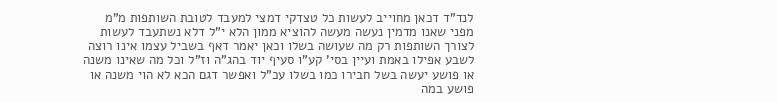לנד"ד דכאן מחוייב לעשות כל טצדקי דמצי למעבד לטובת השותפות מ"מ מפני שאנו מדמין נעשה מעשה להוציא ממון הלא י"ל דלא נשתעבד לעשות לצורך השותפות רק מה שעושה בשלו וכאן יאמר דאף בשביל עצמו אינו רוצה לשבע אפילו באמת ועיין בסי' קע"ו סעיף יוד בהג"ה וז"ל וכל מה שאינו משנה או פושע יעשה בשל חבירו כמו בשלו עכ"ל ואפשר דגם הכא לא הוי משנה או פושע במה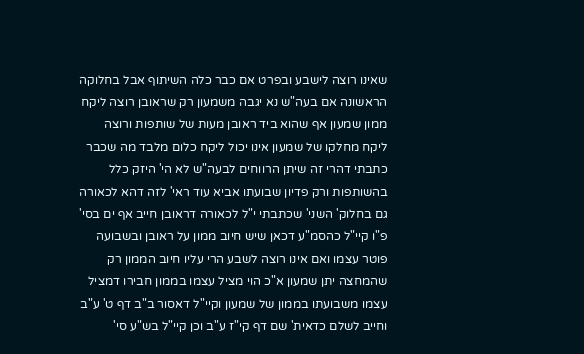שאינו רוצה לישבע ובפרט אם כבר כלה השיתוף אבל בחלוקה הראשונה אם בעה"ש נא יגבה משמעון רק שראובן רוצה ליקח ממון שמעון אף שהוא ביד ראובן מעות של שותפות ורוצה ליקח מחלקו של שמעון אינו יכול ליקח כלום מלבד מה שכבר כתבתי דהרי זה שיתן הרווחים לבעה"ש לא הי' היזק כלל בהשותפות ורק פדיון שבועתו אביא עוד ראי' לזה דהא לכאורה גם בחלוק' השני' שכתבתי י"ל לכאורה דראובן חייב אף ים בסי' פ"ו קיי"ל כהסמ"ע דכאן שיש חיוב ממון על ראובן ובשבועה פוטר עצמו ואם אינו רוצה לשבע הרי עליו חיוב הממון רק שהמחצה יתן שמעון א"כ הוי מציל עצמו בממון חבירו דמציל עצמו משבועתו בממון של שמעון וקיי"ל דאסור ב"ב דף ט' ע"ב וחייב לשלם כדאית' שם דף קי"ז ע"ב וכן קיי"ל בש"ע סי'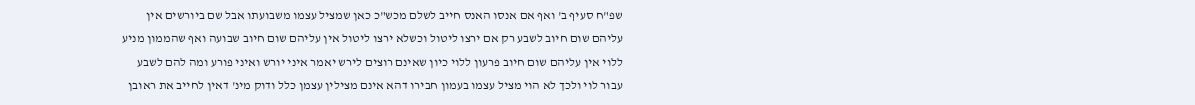שפ"ח סעיף ב' ואף אם אנסו האנס חייב לשלם מכש"כ כאן שמציל עצמו משבועתו אבל שם ביורשים אין עליהם שום חיוב לשבע רק אם ירצו ליטול וכשלא ירצו ליטול אין עליהם שום חיוב שבועה ואף שהממון מניע ללוי אין עליהם שום חיוב פרעון ללוי כיון שאינם רוצים לירש יאמר איני יורש ואיני פורע ומה להם לשבע עבור לוי ולכך לא הוי מציל עצמו בעמון חבירו דהא אינם מצילין עצמן כלל ודוק מינ' דאין לחייב את ראובן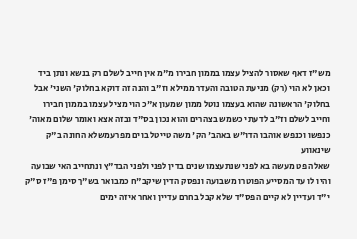מש"ז דאף שאסור להציל עצמו בממון חבירו מ"מ אין חייב לשלם רק בנשא ונתן ביד וכאן לא הוי (רק) מניעת הטובה והעדר ממילא וז"ב והנה זה דוקא בחלוק' השני' אבל בחלוק' הראשונה שהוא בעצמו נוטל ממון שמעון א"כ הוי מציל עצמו בממון חבירו וחייב לשלם וז"ב לדעתי כשמש בצהרים והוא נכון בס"ד ובזה אצא ואומר שלום מאוה' כנפשו וכנפש אוהבו הדו"ש באהב' הק' משה טייטל בוים מפרעמשלא החונה ב"ק שינאווע
שאלה פט מעשה בא לפני שנתעצמו שנים בדין לפני ולפני הבד"ץ ונתחייב האי שבועה והיו לו עד המסייע הפוטרו משבועה ונפסק הדין שיקב"ח כמבואר בש"ך סימן פ"ז ס"ק י"ד ועדיין לא קיים הפס"ד שלא קבל בחרם עדיין ואחר איזה ימים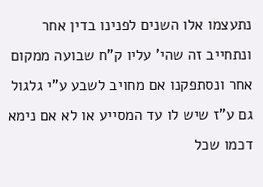נתעצמו אלו השנים לפנינו בדין אחר ונתחייב זה שהי' עליו ק"ח שבועה ממקום אחר ונסתפקנו אם מחויב לשבע ע"י גלגול גם ע"ז שיש לו עד המסייע או לא אם נימא דכמו שכל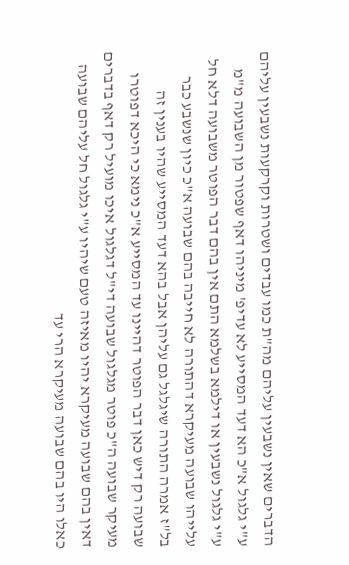הדברים שאין נשבעין עליהם מה"ת כמו עבדים ושטרות וקרקעות נשבעין עליהם ע"י גלגול א"כ הא דעד המסייע לא עדיפ' מיניהו דאף שפטור מן השבועה מ"מ ע"י גלגול נשבעין או דילמא בשלמא התם אין בהם דבר הפוטר משבועה דלא חל עלייהו שבועה מעיקרא דהתורה לא חייבה בהם שבועה א"כ כיון שנשבע כבר בל"ז אמרה התורה שיגלגל גם עליהן אבל בהא דעד המסייע שהיו בענין זה שבועה רק דיש כאן דבר הפוטר דהיינו עד המסייע א"כ נימא כי היכא דפוטרו מעיקר שבועה ה"כ פוטר מגלגול שבועה די"ל דגלגול איכו מועיל רק דאף בדברים דאין בהם שבועה מעיקרא יהיו מאיזה טעם שיהיו ע"י גלגול חל עליהם שבועה כאלו היו בהם שבועה מעיקרא הרי עד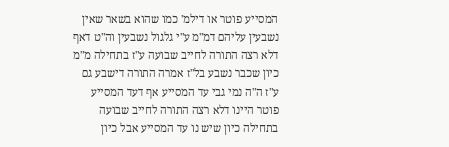המסייע פוטר או דילמ' כמו שהוא בשאר שאין נשבעין עליהם דמ"מ ע"י גלגול נשבעין וה"ט דאף דלא רצה התורה לחייב שבועה ע"ז בתחילה מ"מ כיון שכבר נשבע בל"ז אמרה התורה דישבע גם ע"ז ה"ה נמי גבי עד המסייע אף דעד המסייע פוטר היינו דלא רצה התורה לחייב שבועה בתחילה כיון שיש נו עד המסייע אבל כיון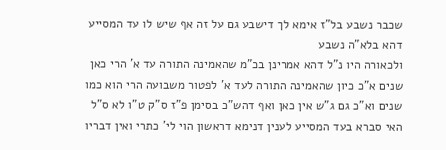שכבר נשבע בל"ז אימא לך דישבע גם על זה אף שיש לו עד המסייע דהא בלא"ה נשבע
ולכאורה היו נ"ל דהא אמרינן בכ"מ שהאמינה התורה עד א' הרי כאן שנים א"כ כיון שהאמינה התורה לעד א' לפטור משבועה הרי הוא כמו שנים וא"כ גם ג"ש אין כאן ואף דהש"כ בסימן פ"ז ס"ק ט"ו לא ס"ל האי סברא בעד המסייע לענין דנימא דראשון הוי לי' כתרי ואין דבריו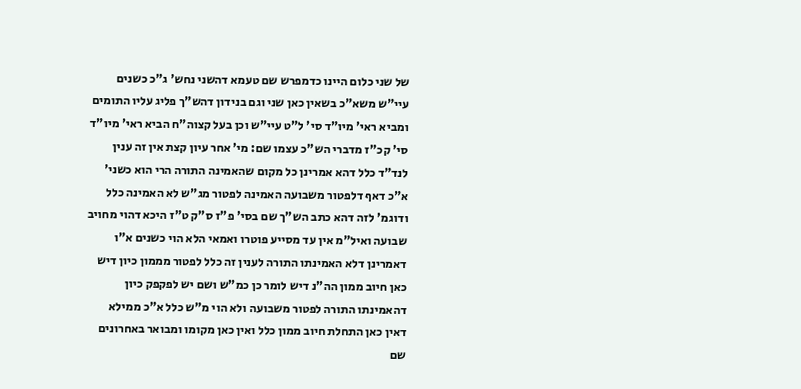של שני כלום היינו כדמפרש שם טעמא דהשני נחש' ג"כ כשנים עיי"ש משא"כ בשאין כאן שני וגם בנידון דהש"ך פליג עליו התומים ומביא ראי' מיו"ד סי' ל"ט עיי"ש וכן בעל קצוה"ח הביא ראי' מיו"ד סי' קכ"ז מדברי הש"כ עצמו שם: מי' אחר עיון קצת אין זה ענין לנד"ד כלל דהא אמרינן כל מקום שהאמינה התורה הרי הוא כשני' א"כ דאף דלפטור משבועה האמינה לפטור מג"ש לא האמינה כלל ודוגמ' לזה דהא כתב הש"ך שם בסי' פ"ז ס"ק ט"ז היכא דהוי מחויב שבועה ואיל"מ אין עד מסייע פוטרו ואמאי הלא הוי כשנים א"ו דאמרינן דלא האמינתו התורה לענין זה כלל לפטור מממון כיון דיש כאן חיוב ממון הה"נ דיש לומר כן כמ"ש ושם יש לפקפק כיון דהאמינתו התורה לפטור משבועה ולא הוי מ"ש כלל א"כ ממילא דאין כאן התחלת חיוב ממון כלל ואין כאן מקומו ומבואר באחרונים שם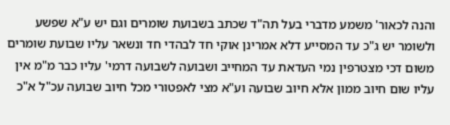והנה לכאור' משמע מדברי בעל תה"ד שכתב בשבועת שומרים וגם יש ע"א שפשע ולשומר יש ג"כ עד המסייע דלא אמרינן אוקי חד לבהדי חד ונשאר עליו שבועת שומרים משום דכי מצטרפין נמי העדאת עד המחייב ושבועה לשבועה דרמי' עליו כבר מ"מ אין עליו שום חיוב ממון אלא חיוב שבועה וע"א מצי לאפטורי מכל חיוב שבועה עכ"ל א"כ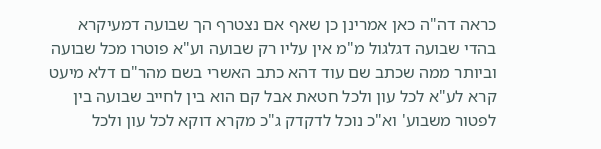כראה דה"ה כאן אמרינן כן שאף אם נצטרף הך שבועה דמעיקרא בהדי שבועה דגלגול מ"מ אין עליו רק שבועה וע"א פוטרו מכל שבועה וביותר ממה שכתב שם עוד דהא כתב האשרי בשם מהר"ם דלא מיעט קרא לע"א לכל עון ולכל חטאת אבל קם הוא בין לחייב שבועה בין לפטור משבוע' וא"כ נוכל לדקדק ג"כ מקרא דוקא לכל עון ולכל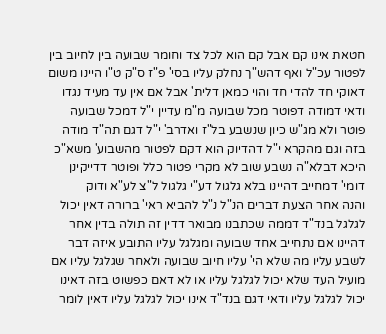חטאת אינו קם אבל קם הוא לכל צד וחומר שבועה בין לחיוב בין לפטור עכ"ל ואף דהש"ך נחלק עליו בסי' פ"ז ס"ק ט"ו היינו משום דאוקי חד להדי חד והוי כמאן דלית' אבל אם אין עד מעיד נגדו ודאי דמודה דפוטר מכל שבועה מ"מ עדיין י"ל דמכל שבועה פוטר ולא מג"ש כיון שנשבע בל"ז ואדרב' י"ל דגם תה"ד מודה בזה וגם מהקרא י"ל דהדיוק הוא דקם לפטור מהשבוע' משא"כ היכא דבלא"ה נשבע שוב לא מקרי פטור כלל ופוטר דדייקינן דומי' דמחייב דהיינו בלא גלגול דע"י גלגול ל"צ לע"א ודוק
והנה אחר הצעת דברים הנ"ל נ"ל להביא ראי' ברורה דאין יכול לגלגל בנד"ד דממה שכתבנו מבואר דדין זה תולה בדין אחר דהיינו אם נתחייב אחד שבועה ומגלגל עליו התובע איזה דבר לשבע עליו מה שלא הי' עליו חיוב שבועה ולאחר שגלגל עליו אם מועיל העד שלא יכול לגלגל עליו או לא דאם כפשוט בזה דאינו יכול לגלגל עליו ודאי דגם בנד"ד אינו יכול לגלגל עליו דאין לומר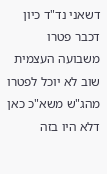דשאני נד"ד כיון דכבר פטרו משבועה העצמית שוב לא יוכל לפטרו מהג"ש משא"כ כאן דלא היו בזה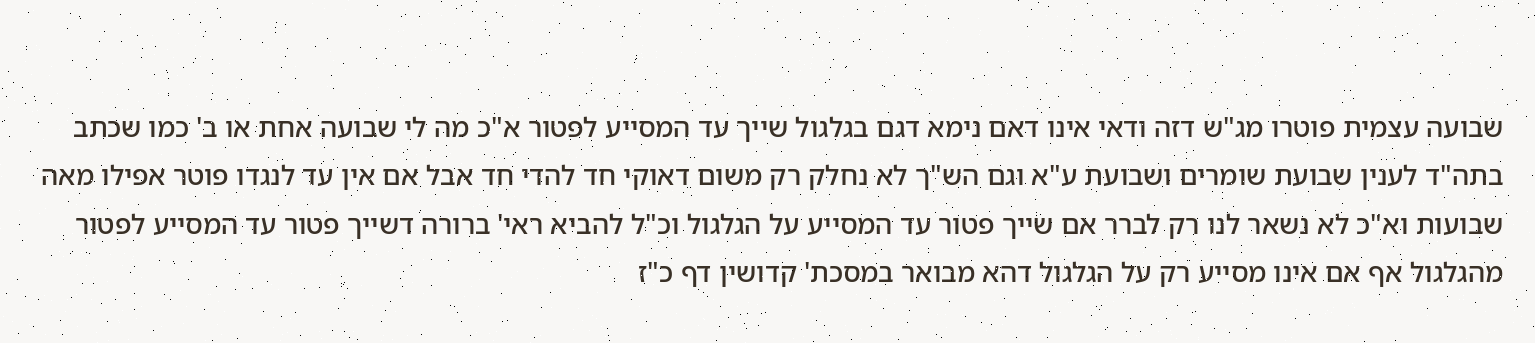שבועה עצמית פוטרו מג"ש דזה ודאי אינו דאם נימא דגם בגלגול שייך עד המסייע לפטור א"כ מה לי שבועה אחת או ב' כמו שכתב בתה"ד לענין שבועת שומרים ושבועת ע"א וגם הש"ך לא נחלק רק משום דאוקי חד להדי חד אבל אם אין עד לנגדו פוטר אפילו מאה שבועות וא"כ לא נשאר לנו רק לברר אם שייך פטור עד המסייע על הגלגול וכ"ל להביא ראי' ברורה דשייך פטור עד המסייע לפטור מהגלגול אף אם אינו מסייע רק על הגלגול דהא מבואר במסכת' קדושין דף כ"ז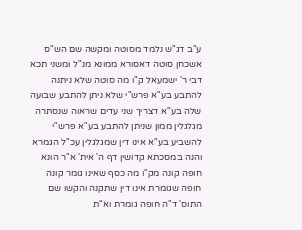ע"ב דג"ש נלמד מסוטה ומקשה שם הש"ס אשכחן סוטה דאסורא ממונא מנ"ל ומשני תכא דבי ר' ישמעאל ק"ו מה סוטה שלא ניתנה להתבע בע"א פרש"י שלא ניתן להתבע שבועה שלה בע"א דצריך שני עדים שראוה שנסתרה מגלגלין ממון שניתן להתבע בע"א פרש"י להשביע בע"א אינו דין שמגלגלין עכ"ל הגמרא והנה במסכתא קדושין דף ה' אית' א"ר הונא חופה קונה מק"ו מה כסף שאינו גומר קונה חופה שגומרת אינו דין שתקנה והקשו שם התוס' ד"ה חופה גומרת וא"ת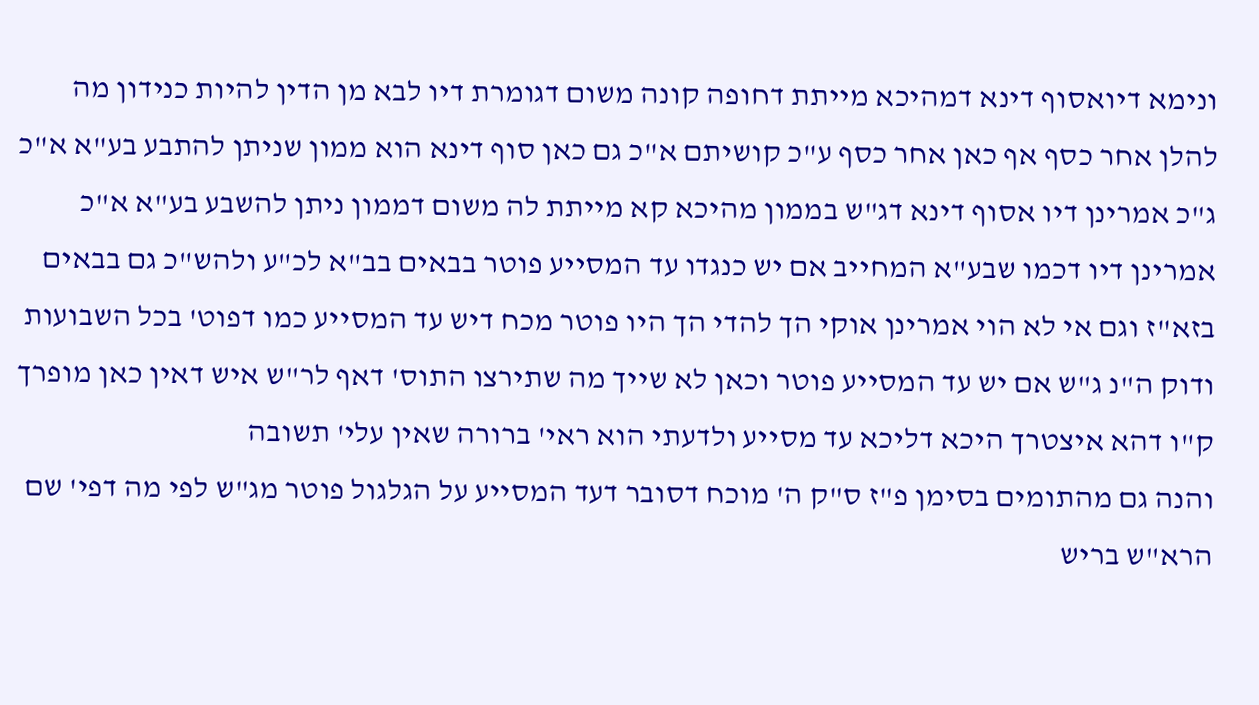ונימא דיואסוף דינא דמהיכא מייתת דחופה קונה משום דגומרת דיו לבא מן הדין להיות כנידון מה להלן אחר כסף אף כאן אחר כסף ע"כ קושיתם א"כ גם כאן סוף דינא הוא ממון שניתן להתבע בע"א א"כ ג"כ אמרינן דיו אסוף דינא דג"ש בממון מהיכא קא מייתת לה משום דממון ניתן להשבע בע"א א"כ אמרינן דיו דכמו שבע"א המחייב אם יש כנגדו עד המסייע פוטר בבאים בב"א לכ"ע ולהש"כ גם בבאים בזא"ז וגם אי לא הוי אמרינן אוקי הך להדי הך היו פוטר מכח דיש עד המסייע כמו דפוט' בכל השבועות ודוק ה"נ ג"ש אם יש עד המסייע פוטר וכאן לא שייך מה שתירצו התוס' דאף לר"ש איש דאין כאן מופרך ק"ו דהא איצטרך היכא דליכא עד מסייע ולדעתי הוא ראי' ברורה שאין עלי' תשובה
והנה גם מהתומים בסימן פ"ז ס"ק ה' מוכח דסובר דעד המסייע על הגלגול פוטר מג"ש לפי מה דפי' שם הרא"ש בריש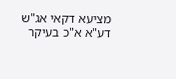מציעא דקאי אג"ש דע"א א"כ בעיקר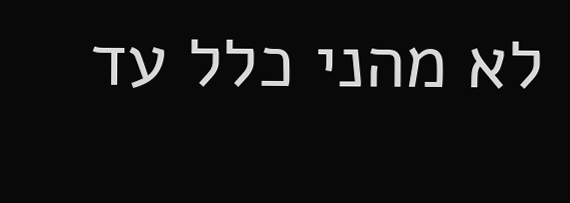לא מהני כלל עד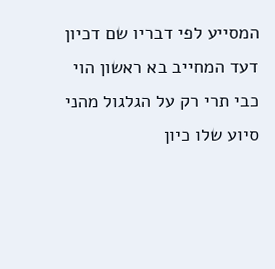המסייע לפי דבריו שם דכיון דעד המחייב בא ראשון הוי כבי תרי רק על הגלגול מהני סיוע שלו כיון